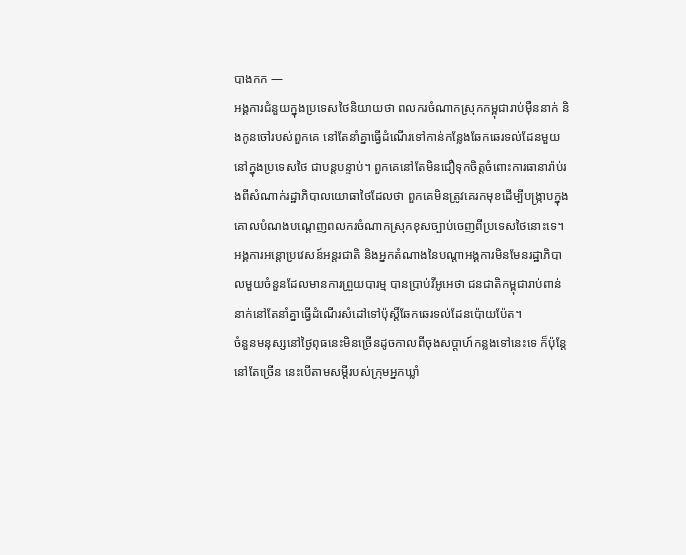បាងកក —
អង្គការជំនួយក្នុងប្រទេសថៃនិយាយថា ពលករចំណាកស្រុកកម្ពុជារាប់ម៉ឺននាក់ និងកូនចៅរបស់ពួកគេ នៅតែនាំគ្នាធ្វើដំណើរទៅកាន់កន្លែងឆែកឆេរទល់ដែនមួយនៅក្នុងប្រទេសថៃ ជាបន្តបន្ទាប់។ ពួកគេនៅតែមិនជឿទុកចិត្តចំពោះការធានារ៉ាប់រងពីសំណាក់រដ្ឋាភិបាលយោធាថៃដែលថា ពួកគេមិនត្រូវគេរកមុខដើម្បីបង្ក្រាបក្នុងគោលបំណងបណ្តេញពលករចំណាកស្រុកខុសច្បាប់ចេញពីប្រទេសថៃនោះទេ។
អង្គការអន្តោប្រវេសន៍អន្តរជាតិ និងអ្នកតំណាងនៃបណ្តាអង្គការមិនមែនរដ្ឋាភិបាលមួយចំនួនដែលមានការព្រួយបារម្ម បានប្រាប់វីអូអេថា ជនជាតិកម្ពុជារាប់ពាន់នាក់នៅតែនាំគ្នាធ្វើដំណើរសំដៅទៅប៉ុស្តិ៍ឆែកឆេរទល់ដែនប៉ោយប៉ែត។
ចំនួនមនុស្សនៅថ្ងៃពុធនេះមិនច្រើនដូចកាលពីចុងសប្តាហ៍កន្លងទៅនេះទេ ក៏ប៉ុន្តែនៅតែច្រើន នេះបើតាមសម្តីរបស់ក្រុមអ្នកឃ្លាំ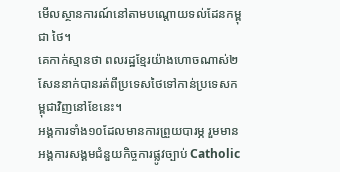មើលស្ថានការណ៍នៅតាមបណ្តោយទល់ដែនកម្ពុជា ថៃ។
គេកាក់ស្មានថា ពលរដ្ឋខ្មែរយ៉ាងហោចណាស់២សែននាក់បានរត់ពីប្រទេសថៃទៅកាន់ប្រទេសកម្ពុជាវិញនៅខែនេះ។
អង្គការទាំង១០ដែលមានការព្រួយបារម្ភ រួមមានអង្គការសង្គមជំនួយកិច្ចការផ្លូវច្បាប់ Catholic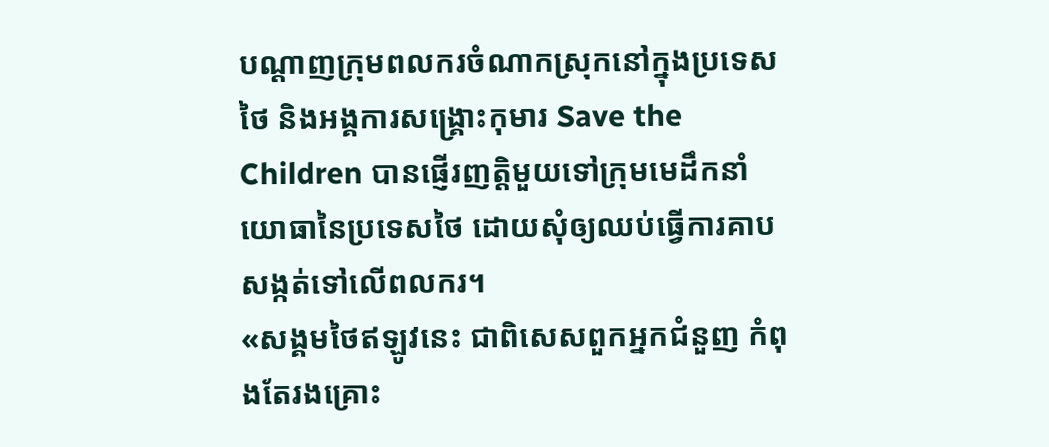បណ្តាញក្រុមពលករចំណាកស្រុកនៅក្នុងប្រទេសថៃ និងអង្គការសង្គ្រោះកុមារ Save the Children បានផ្ញើរញត្តិមួយទៅក្រុមមេដឹកនាំយោធានៃប្រទេសថៃ ដោយសុំឲ្យឈប់ធ្វើការគាបសង្កត់ទៅលើពលករ។
«សង្គមថៃឥឡូវនេះ ជាពិសេសពួកអ្នកជំនួញ កំពុងតែរងគ្រោះ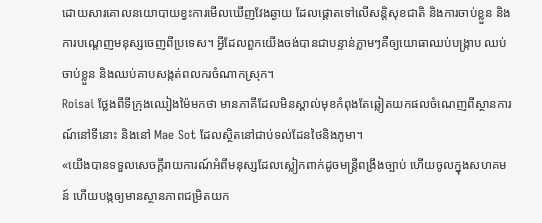ដោយសារគោលនយោបាយខ្វះការមើលឃើញវែងឆ្ងាយ ដែលផ្តោតទៅលើសន្តិសុខជាតិ និងការចាប់ខ្លួន និងការបណ្តេញមនុស្សចេញពីប្រទេស។ អ្វីដែលពួកយើងចង់បានជាបន្ទាន់ភ្លាមៗគឺឲ្យយោធាឈប់បង្ក្រាប ឈប់ចាប់ខ្លួន និងឈប់គាបសង្កត់ពលករចំណាកស្រុក។
Roisai ថ្លែងពីទីក្រុងឈៀងម៉ៃមកថា មានភាគីដែលមិនស្គាល់មុខកំពុងតែឆ្លៀតយកផលចំណេញពីស្ថានការណ៍នៅទីនោះ និងនៅ Mae Sot ដែលស្ថិតនៅជាប់ទល់ដែនថៃនិងភូមា។
«យើងបានទទួលសេចក្តីរាយការណ៍អំពីមនុស្សដែលស្លៀកពាក់ដូចមន្ត្រីពង្រឹងច្បាប់ ហើយចូលក្នុងសហគមន៍ ហើយបង្កឲ្យមានស្ថានភាពជម្រិតយក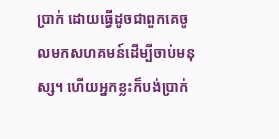ប្រាក់ ដោយធ្វើដូចជាពួកគេចូលមកសហគមន៍ដើម្បីចាប់មនុស្ស។ ហើយអ្នកខ្លះក៏បង់ប្រាក់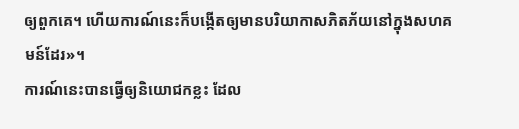ឲ្យពួកគេ។ ហើយការណ៍នេះក៏បង្កើតឲ្យមានបរិយាកាសភិតភ័យនៅក្នុងសហគមន៍ដែរ»។
ការណ៍នេះបានធ្វើឲ្យនិយោជកខ្លះ ដែល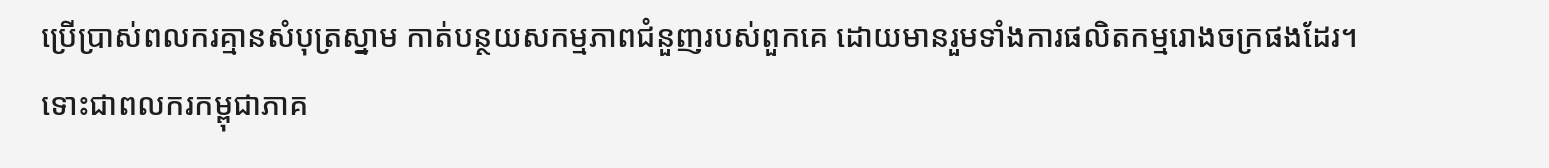ប្រើប្រាស់ពលករគ្មានសំបុត្រស្នាម កាត់បន្ថយសកម្មភាពជំនួញរបស់ពួកគេ ដោយមានរួមទាំងការផលិតកម្មរោងចក្រផងដែរ។
ទោះជាពលករកម្ពុជាភាគ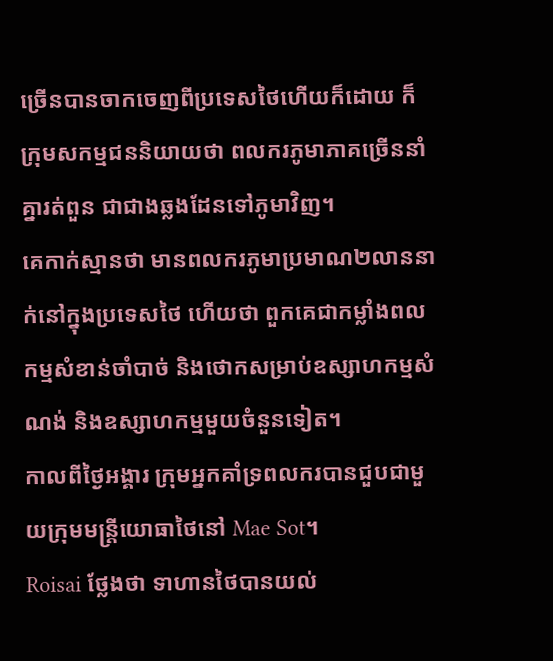ច្រើនបានចាកចេញពីប្រទេសថៃហើយក៏ដោយ ក៏ក្រុមសកម្មជននិយាយថា ពលករភូមាភាគច្រើននាំគ្នារត់ពួន ជាជាងឆ្លងដែនទៅភូមាវិញ។
គេកាក់ស្មានថា មានពលករភូមាប្រមាណ២លាននាក់នៅក្នុងប្រទេសថៃ ហើយថា ពួកគេជាកម្លាំងពលកម្មសំខាន់ចាំបាច់ និងថោកសម្រាប់ឧស្សាហកម្មសំណង់ និងឧស្សាហកម្មមួយចំនួនទៀត។
កាលពីថ្ងៃអង្គារ ក្រុមអ្នកគាំទ្រពលករបានជួបជាមួយក្រុមមន្ត្រីយោធាថៃនៅ Mae Sot។
Roisai ថ្លែងថា ទាហានថៃបានយល់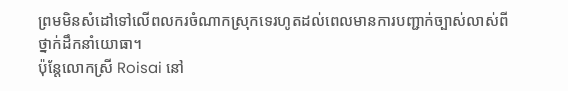ព្រមមិនសំដៅទៅលើពលករចំណាកស្រុកទេរហូតដល់ពេលមានការបញ្ជាក់ច្បាស់លាស់ពីថ្នាក់ដឹកនាំយោធា។
ប៉ុន្តែលោកស្រី Roisai នៅ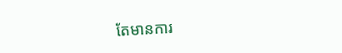តែមានការ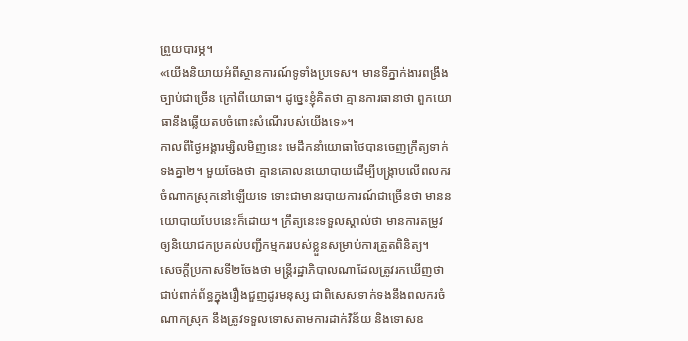ព្រួយបារម្ភ។
«យើងនិយាយអំពីស្ថានការណ៍ទូទាំងប្រទេស។ មានទីភ្នាក់ងារពង្រឹងច្បាប់ជាច្រើន ក្រៅពីយោធា។ ដូច្នេះខ្ញុំគិតថា គ្មានការធានាថា ពួកយោធានឹងឆ្លើយតបចំពោះសំណើរបស់យើងទេ»។
កាលពីថ្ងៃអង្គារម្សិលមិញនេះ មេដឹកនាំយោធាថៃបានចេញក្រឹត្យទាក់ទងគ្នា២។ មួយចែងថា គ្មានគោលនយោបាយដើម្បីបង្ក្រាបលើពលករចំណាកស្រុកនៅឡើយទេ ទោះជាមានរបាយការណ៍ជាច្រើនថា មាននយោបាយបែបនេះក៏ដោយ។ ក្រឹត្យនេះទទួលស្គាល់ថា មានការតម្រូវឲ្យនិយោជកប្រគល់បញ្ជីកម្មកររបស់ខ្លួនសម្រាប់ការត្រួតពិនិត្យ។
សេចក្តីប្រកាសទី២ចែងថា មន្ត្រីរដ្ឋាភិបាលណាដែលត្រូវរកឃើញថា ជាប់ពាក់ព័ន្ធក្នុងរឿងជួញដូរមនុស្ស ជាពិសេសទាក់ទងនឹងពលករចំណាកស្រុក នឹងត្រូវទទួលទោសតាមការដាក់វិន័យ និងទោសឧ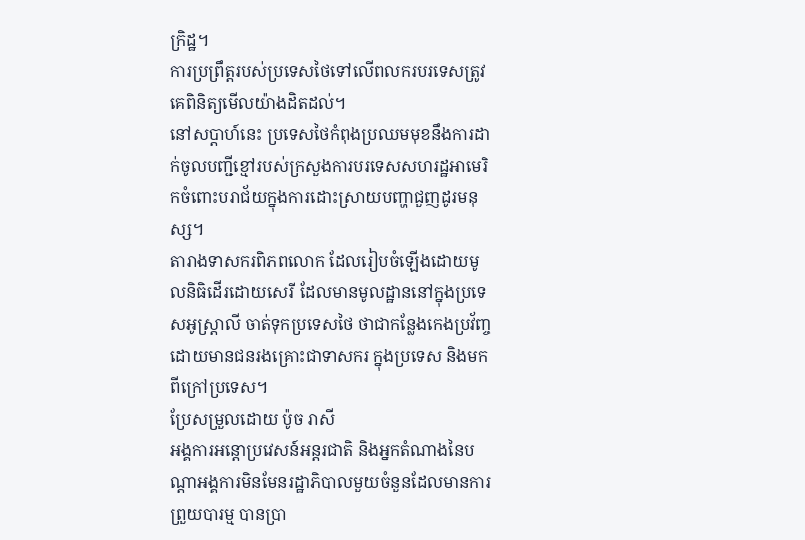ក្រិដ្ឋ។
ការប្រព្រឹត្តរបស់ប្រទេសថៃទៅលើពលករបរទេសត្រូវគេពិនិត្យមើលយ៉ាងដិតដល់។
នៅសប្តាហ៍នេះ ប្រទេសថៃកំពុងប្រឈមមុខនឹងការដាក់ចូលបញ្ជីខ្មៅរបស់ក្រសួងការបរទេសសហរដ្ឋអាមេរិកចំពោះបរាជ័យក្នុងការដោះស្រាយបញ្ហាជួញដូរមនុស្ស។
តារាងទាសករពិភពលោក ដែលរៀបចំឡើងដោយមូលនិធិដើរដោយសេរី ដែលមានមូលដ្ឋាននៅក្នុងប្រទេសអូស្រ្តាលី ចាត់ទុកប្រទេសថៃ ថាជាកន្លែងកេងប្រវ័ញ្ច ដោយមានជនរងគ្រោះជាទាសករ ក្នុងប្រទេស និងមកពីក្រៅប្រទេស។
ប្រែសម្រួលដោយ ប៉ូច រាសី
អង្គការអន្តោប្រវេសន៍អន្តរជាតិ និងអ្នកតំណាងនៃបណ្តាអង្គការមិនមែនរដ្ឋាភិបាលមួយចំនួនដែលមានការព្រួយបារម្ម បានប្រា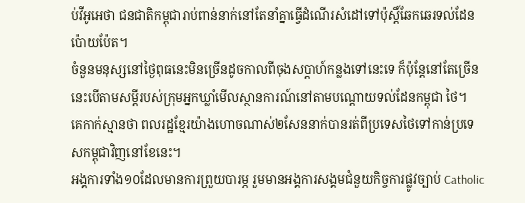ប់វីអូអេថា ជនជាតិកម្ពុជារាប់ពាន់នាក់នៅតែនាំគ្នាធ្វើដំណើរសំដៅទៅប៉ុស្តិ៍ឆែកឆេរទល់ដែនប៉ោយប៉ែត។
ចំនួនមនុស្សនៅថ្ងៃពុធនេះមិនច្រើនដូចកាលពីចុងសប្តាហ៍កន្លងទៅនេះទេ ក៏ប៉ុន្តែនៅតែច្រើន នេះបើតាមសម្តីរបស់ក្រុមអ្នកឃ្លាំមើលស្ថានការណ៍នៅតាមបណ្តោយទល់ដែនកម្ពុជា ថៃ។
គេកាក់ស្មានថា ពលរដ្ឋខ្មែរយ៉ាងហោចណាស់២សែននាក់បានរត់ពីប្រទេសថៃទៅកាន់ប្រទេសកម្ពុជាវិញនៅខែនេះ។
អង្គការទាំង១០ដែលមានការព្រួយបារម្ភ រួមមានអង្គការសង្គមជំនួយកិច្ចការផ្លូវច្បាប់ Catholic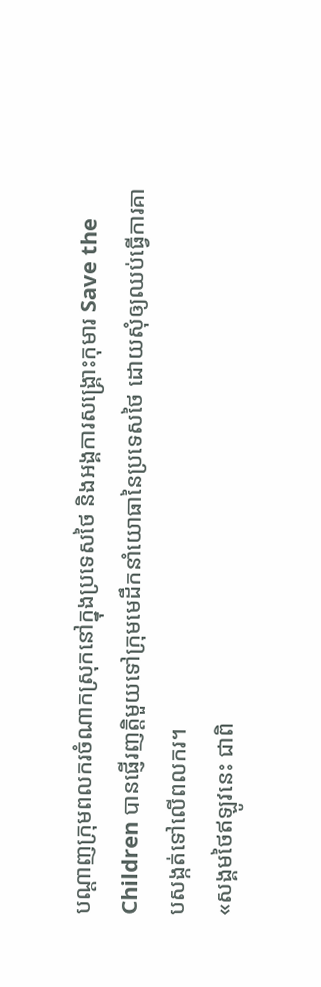បណ្តាញក្រុមពលករចំណាកស្រុកនៅក្នុងប្រទេសថៃ និងអង្គការសង្គ្រោះកុមារ Save the Children បានផ្ញើរញត្តិមួយទៅក្រុមមេដឹកនាំយោធានៃប្រទេសថៃ ដោយសុំឲ្យឈប់ធ្វើការគាបសង្កត់ទៅលើពលករ។
«សង្គមថៃឥឡូវនេះ ជាពិ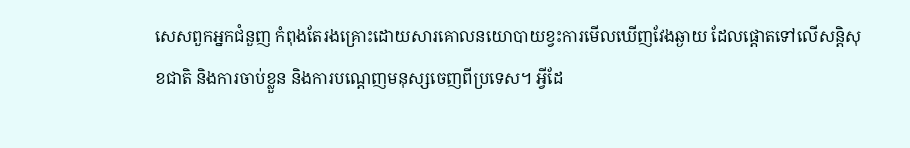សេសពួកអ្នកជំនួញ កំពុងតែរងគ្រោះដោយសារគោលនយោបាយខ្វះការមើលឃើញវែងឆ្ងាយ ដែលផ្តោតទៅលើសន្តិសុខជាតិ និងការចាប់ខ្លួន និងការបណ្តេញមនុស្សចេញពីប្រទេស។ អ្វីដែ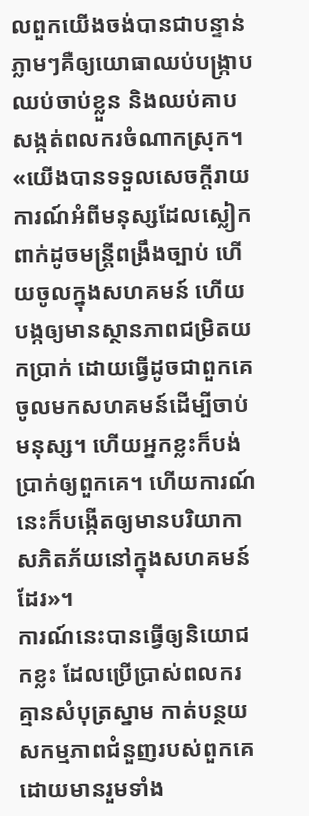លពួកយើងចង់បានជាបន្ទាន់ភ្លាមៗគឺឲ្យយោធាឈប់បង្ក្រាប ឈប់ចាប់ខ្លួន និងឈប់គាបសង្កត់ពលករចំណាកស្រុក។
«យើងបានទទួលសេចក្តីរាយការណ៍អំពីមនុស្សដែលស្លៀកពាក់ដូចមន្ត្រីពង្រឹងច្បាប់ ហើយចូលក្នុងសហគមន៍ ហើយបង្កឲ្យមានស្ថានភាពជម្រិតយកប្រាក់ ដោយធ្វើដូចជាពួកគេចូលមកសហគមន៍ដើម្បីចាប់មនុស្ស។ ហើយអ្នកខ្លះក៏បង់ប្រាក់ឲ្យពួកគេ។ ហើយការណ៍នេះក៏បង្កើតឲ្យមានបរិយាកាសភិតភ័យនៅក្នុងសហគមន៍ដែរ»។
ការណ៍នេះបានធ្វើឲ្យនិយោជកខ្លះ ដែលប្រើប្រាស់ពលករគ្មានសំបុត្រស្នាម កាត់បន្ថយសកម្មភាពជំនួញរបស់ពួកគេ ដោយមានរួមទាំង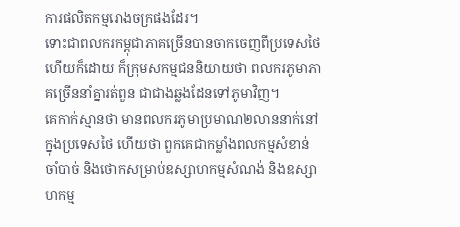ការផលិតកម្មរោងចក្រផងដែរ។
ទោះជាពលករកម្ពុជាភាគច្រើនបានចាកចេញពីប្រទេសថៃហើយក៏ដោយ ក៏ក្រុមសកម្មជននិយាយថា ពលករភូមាភាគច្រើននាំគ្នារត់ពួន ជាជាងឆ្លងដែនទៅភូមាវិញ។
គេកាក់ស្មានថា មានពលករភូមាប្រមាណ២លាននាក់នៅក្នុងប្រទេសថៃ ហើយថា ពួកគេជាកម្លាំងពលកម្មសំខាន់ចាំបាច់ និងថោកសម្រាប់ឧស្សាហកម្មសំណង់ និងឧស្សាហកម្ម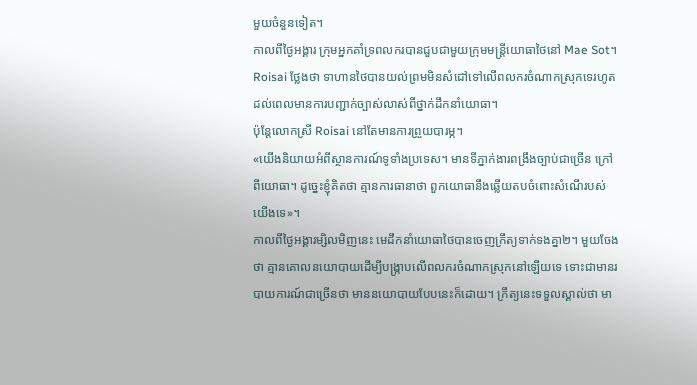មួយចំនួនទៀត។
កាលពីថ្ងៃអង្គារ ក្រុមអ្នកគាំទ្រពលករបានជួបជាមួយក្រុមមន្ត្រីយោធាថៃនៅ Mae Sot។
Roisai ថ្លែងថា ទាហានថៃបានយល់ព្រមមិនសំដៅទៅលើពលករចំណាកស្រុកទេរហូតដល់ពេលមានការបញ្ជាក់ច្បាស់លាស់ពីថ្នាក់ដឹកនាំយោធា។
ប៉ុន្តែលោកស្រី Roisai នៅតែមានការព្រួយបារម្ភ។
«យើងនិយាយអំពីស្ថានការណ៍ទូទាំងប្រទេស។ មានទីភ្នាក់ងារពង្រឹងច្បាប់ជាច្រើន ក្រៅពីយោធា។ ដូច្នេះខ្ញុំគិតថា គ្មានការធានាថា ពួកយោធានឹងឆ្លើយតបចំពោះសំណើរបស់យើងទេ»។
កាលពីថ្ងៃអង្គារម្សិលមិញនេះ មេដឹកនាំយោធាថៃបានចេញក្រឹត្យទាក់ទងគ្នា២។ មួយចែងថា គ្មានគោលនយោបាយដើម្បីបង្ក្រាបលើពលករចំណាកស្រុកនៅឡើយទេ ទោះជាមានរបាយការណ៍ជាច្រើនថា មាននយោបាយបែបនេះក៏ដោយ។ ក្រឹត្យនេះទទួលស្គាល់ថា មា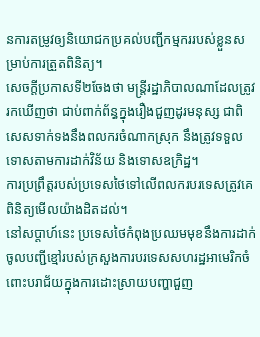នការតម្រូវឲ្យនិយោជកប្រគល់បញ្ជីកម្មកររបស់ខ្លួនសម្រាប់ការត្រួតពិនិត្យ។
សេចក្តីប្រកាសទី២ចែងថា មន្ត្រីរដ្ឋាភិបាលណាដែលត្រូវរកឃើញថា ជាប់ពាក់ព័ន្ធក្នុងរឿងជួញដូរមនុស្ស ជាពិសេសទាក់ទងនឹងពលករចំណាកស្រុក នឹងត្រូវទទួលទោសតាមការដាក់វិន័យ និងទោសឧក្រិដ្ឋ។
ការប្រព្រឹត្តរបស់ប្រទេសថៃទៅលើពលករបរទេសត្រូវគេពិនិត្យមើលយ៉ាងដិតដល់។
នៅសប្តាហ៍នេះ ប្រទេសថៃកំពុងប្រឈមមុខនឹងការដាក់ចូលបញ្ជីខ្មៅរបស់ក្រសួងការបរទេសសហរដ្ឋអាមេរិកចំពោះបរាជ័យក្នុងការដោះស្រាយបញ្ហាជួញ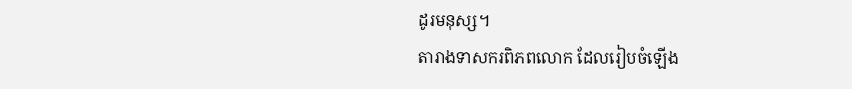ដូរមនុស្ស។
តារាងទាសករពិភពលោក ដែលរៀបចំឡើង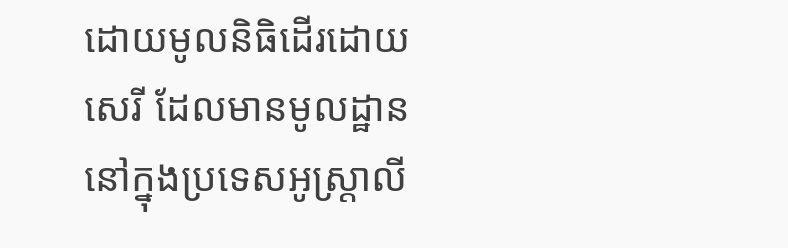ដោយមូលនិធិដើរដោយសេរី ដែលមានមូលដ្ឋាននៅក្នុងប្រទេសអូស្រ្តាលី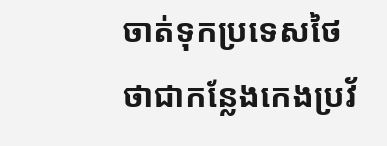ចាត់ទុកប្រទេសថៃ ថាជាកន្លែងកេងប្រវ័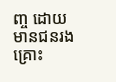ញ្ច ដោយមានជនរងគ្រោះ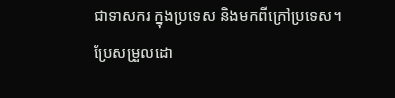ជាទាសករ ក្នុងប្រទេស និងមកពីក្រៅប្រទេស។
ប្រែសម្រួលដោ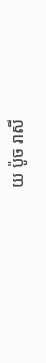យ ប៉ូច រាសី